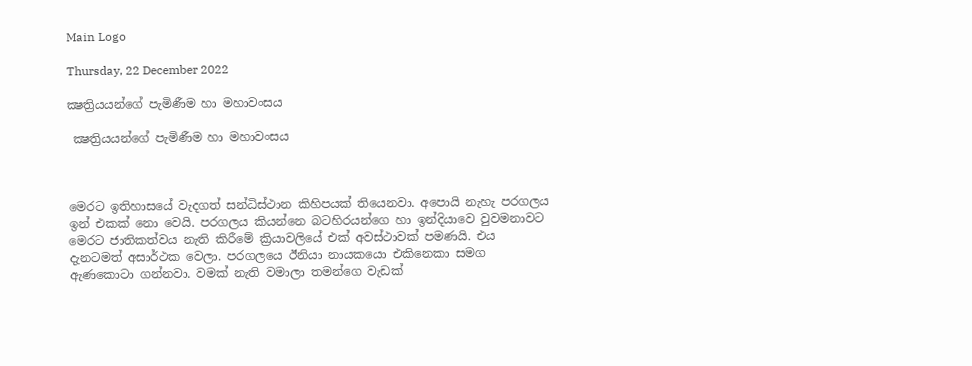Main Logo

Thursday, 22 December 2022

ක්‍ෂත්‍රියයන්ගේ පැමිණීම හා මහාවංසය

 ක්‍ෂත්‍රියයන්ගේ පැමිණීම හා මහාවංසය



මෙරට ඉතිහාසයේ වැදගත් සන්ධිස්ථාන කිහිපයක් තියෙනවා. අපොයි නැහැ පරගලය ඉන් එකක් නො වෙයි. පරගලය කියන්නෙ බටහිරයන්ගෙ හා ඉන්දියාවෙ වුවමනාවට මෙරට ජාතිකත්වය නැති කිරීමේ ක්‍රියාවලියේ එක් අවස්ථාවක් පමණයි. එය දැනටමත් අසාර්ථක වෙලා. පරගලයෙ ඊනියා නායකයො එකිනෙකා සමග ඇණකොටා ගන්නවා. වමක් නැති වමාලා තමන්ගෙ වැඩක්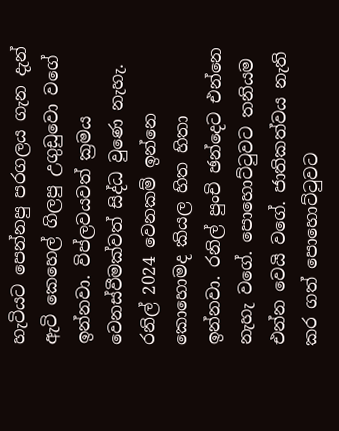හැටියට පෙන්නපු පරගලය ගැන දැන් ඇටි කෙහෙල් ගිලපු උගුඩුවො වගේ ඉන්නවා. විප්ලවයවත් ක්‍රමය වෙනස්වීමක්වත් සිද්ධ වුණෙ නැහැ. රනිල් 2024 වෙනකම් ඉන්නෙ කොහොමද කියල හිත හිතා ඉන්නවා. රනිල් පුංචි ඡන්දෙට එන්නෙ නැහැ වගේ. පොහොට්ටුවට තනියම එන්න වෙයි වගේ. ජාතිකත්වය නැති කර ගත් පොහොට්ටුවට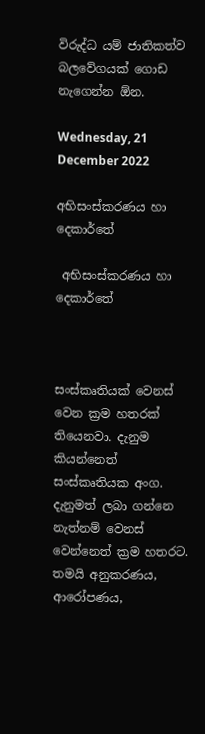විරුද්ධ යම් ජාතිකත්ව බලවේගයක් ගොඩ නැගෙන්න ඕන.

Wednesday, 21 December 2022

අභිසංස්කරණය හා දෙකාර්තේ

 අභිසංස්කරණය හා දෙකාර්තේ



සංස්කෘතියක් වෙනස් වෙන ක්‍රම හතරක් තියෙනවා. දැනුම කියන්නෙත් සංස්කෘතියක අංග. දැනුමත් ලබා ගන්නෙ නැත්නම් වෙනස් වෙන්නෙත් ක්‍රම හතරට. තමයි අනුකරණය, ආරෝපණය,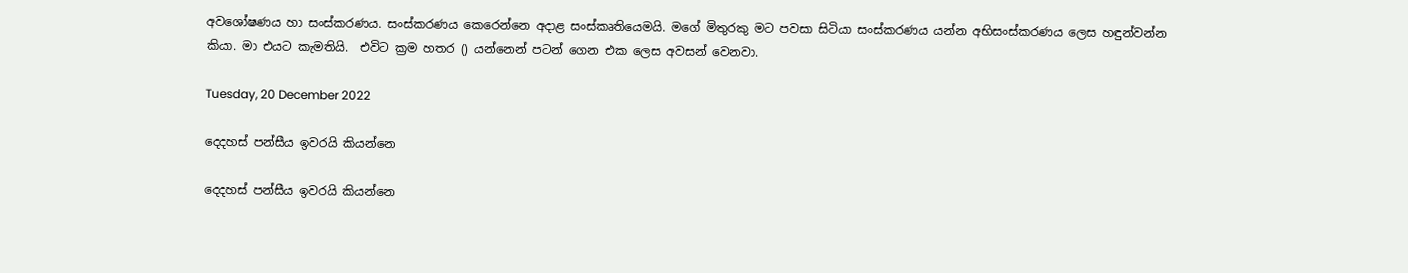අවශෝෂණය හා සංස්කරණය. සංස්කරණය කෙරෙන්නෙ අදාළ සංස්කෘතියෙමයි. මගේ මිතුරකු මට පවසා සිටියා සංස්කරණය යන්න අභිසංස්කරණය ලෙස හඳුන්වන්න කියා. මා එයට කැමතියි.  එවිට ක්‍රම හතර () යන්නෙන් පටන් ගෙන එක ලෙස අවසන් වෙනවා.

Tuesday, 20 December 2022

දෙදහස් පන්සීය ඉවරයි කියන්නෙ

දෙදහස් පන්සීය ඉවරයි කියන්නෙ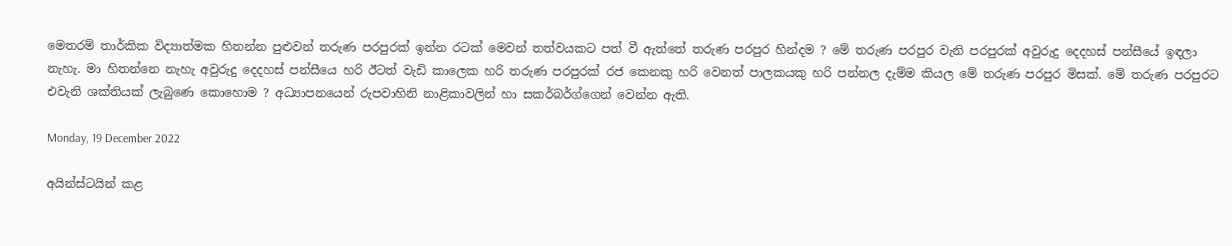මෙතරම් තාර්කික විද්‍යාත්මක හිතන්න පුළුවන් තරුණ පරපුරක් ඉන්න රටක් මෙවන් තත්වයකට පත් වී ඇත්තේ තරුණ පරපුර හින්දම ? මේ තරුණ පරපුර වැනි පරපුරක් අවුරුදු දෙදහස් පන්සීයේ ඉඳලා නැහැ. මා හිතන්නෙ නැහැ අවුරුදු දෙදහස් පන්සීයෙ හරි ඊටත් වැඩි කාලෙක හරි තරුණ පරපුරක් රජ කෙනකු හරි වෙනත් පාලකයකු හරි පන්නල දැම්ම කියල මේ තරුණ පරපුර මිසක්. මේ තරුණ පරපුරට එවැනි ශක්තියක් ලැබුණෙ කොහොම ? අධ්‍යාපනයෙන් රුපවාහිනි නාළිකාවලින් හා සකර්බර්ග්ගෙන් වෙන්න ඇති.

Monday, 19 December 2022

අයින්ස්ටයින් කළ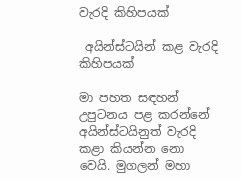වැරදි කිහිපයක්

 අයින්ස්ටයින් කළ වැරදි කිහිපයක්

මා පහත සඳහන් උපුටනය පළ කරන්නේ අයින්ස්ටයිනුත් වැරදි කළා කියන්න නො වෙයි. මුගලන් මහා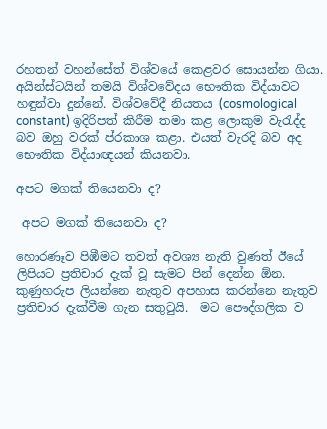රහතන් වහන්සේත් විශ්වයේ කෙළවර සොයන්න ගියා. අයින්ස්ටයින් තමයි විශ්වවේදය භෞතික විද්යාවට හඳුන්වා දුන්නේ. විශ්වවේදී නියතය (cosmological constant) ඉදිරිපත් කිරීම තමා කළ ලොකුම වැරැද්ද බව ඔහු වරක් ප්රකාශ කළා. එයත් වැරදි බව අද භෞතික විද්යාඥයන් කියනවා.

අපට මගක් තියෙනවා ද?

 අපට මගක් තියෙනවා ද?

හොරණෑව පිඹීමට තවත් අවශ්‍ය නැති වුණත් ඊයේ ලිපියට ප්‍රතිචාර දැක් වූ සැමට පින් දෙන්න ඕන. කුණුහරුප ලියන්නෙ නැතුව අපහාස කරන්නෙ නැතුව ප්‍රතිචාර දැක්වීම ගැන සතුටුයි.  මට පෞද්ගලික ව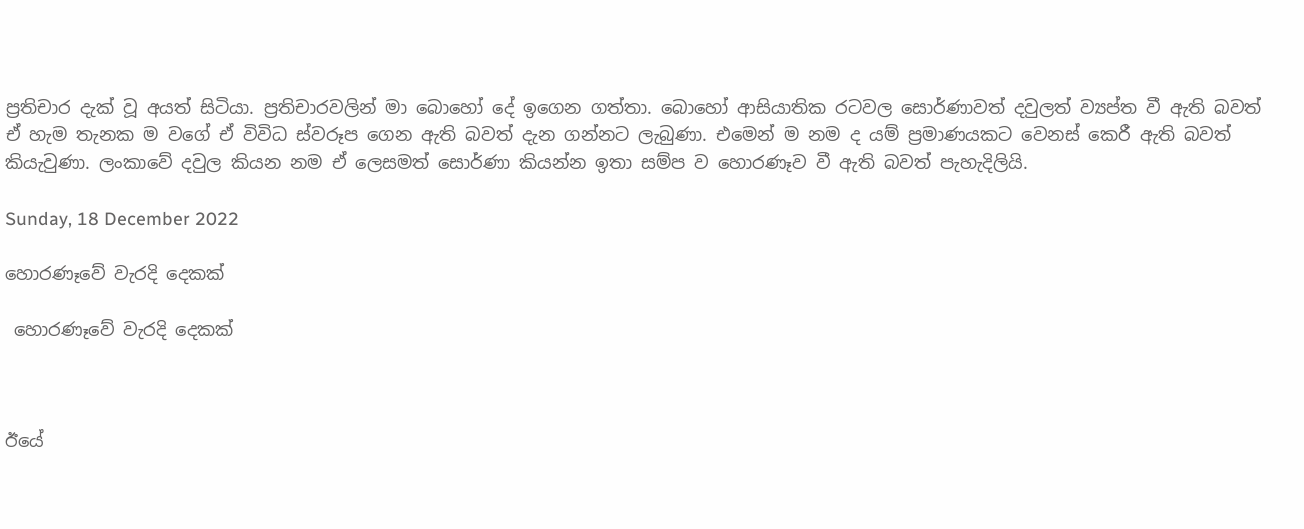ප්‍රතිචාර දැක් වූ අයත් සිටියා. ප්‍රතිචාරවලින් මා බොහෝ දේ ඉගෙන ගත්තා. බොහෝ ආසියාතික රටවල සොර්ණාවත් දවුලත් ව්‍යප්ත වී ඇති බවත් ඒ හැම තැනක ම වගේ ඒ විවිධ ස්වරූප ගෙන ඇති බවත් දැන ගන්නට ලැබුණා. එමෙන් ම නම ද යම් ප්‍රමාණයකට වෙනස් කෙරී ඇති බවත් කියැවුණා. ලංකාවේ දවුල කියන නම ඒ ලෙසමත් සොර්ණා කියන්න ඉතා සම්ප ව හොරණෑව වී ඇති බවත් පැහැදිලියි.

Sunday, 18 December 2022

හොරණෑවේ වැරදි දෙකක්

 හොරණෑවේ වැරදි දෙකක්



ඊයේ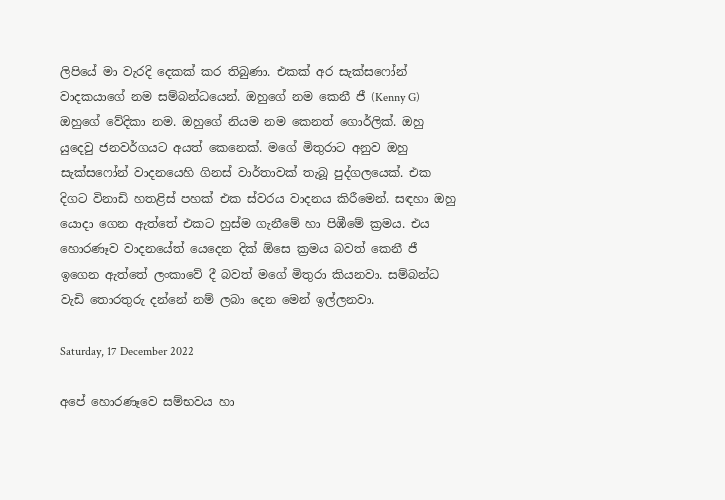ලිපියේ මා වැරදි දෙකක් කර තිබුණා. එකක් අර සැක්සෆෝන් වාදකයාගේ නම සම්බන්ධයෙන්. ඔහුගේ නම කෙනී ජී (Kenny G) ඔහුගේ වේදිකා නම. ඔහුගේ නියම නම කෙනත් ගොර්ලික්. ඔහු යුදෙවු ජනවර්ගයට අයත් කෙනෙක්. මගේ මිතුරාට අනුව ඔහු සැක්සෆෝන් වාදනයෙහි ගිනස් වාර්තාවක් තැබූ පුද්ගලයෙක්. එක දිගට විනාඩි හතළිස් පහක් එක ස්වරය වාදනය කිරීමෙන්. සඳහා ඔහු යොදා ගෙන ඇත්තේ එකට හුස්ම ගැනීමේ හා පිඹීමේ ක්‍රමය. එය හොරණෑව වාදනයේත් යෙදෙන දික් ඕසෙ ක්‍රමය බවත් කෙනී ජී ඉගෙන ඇත්තේ ලංකාවේ දී බවත් මගේ මිතුරා කියනවා. සම්බන්ධ වැඩි තොරතුරු දන්නේ නම් ලබා දෙන මෙන් ඉල්ලනවා.

Saturday, 17 December 2022

අපේ හොරණෑවෙ සම්භවය හා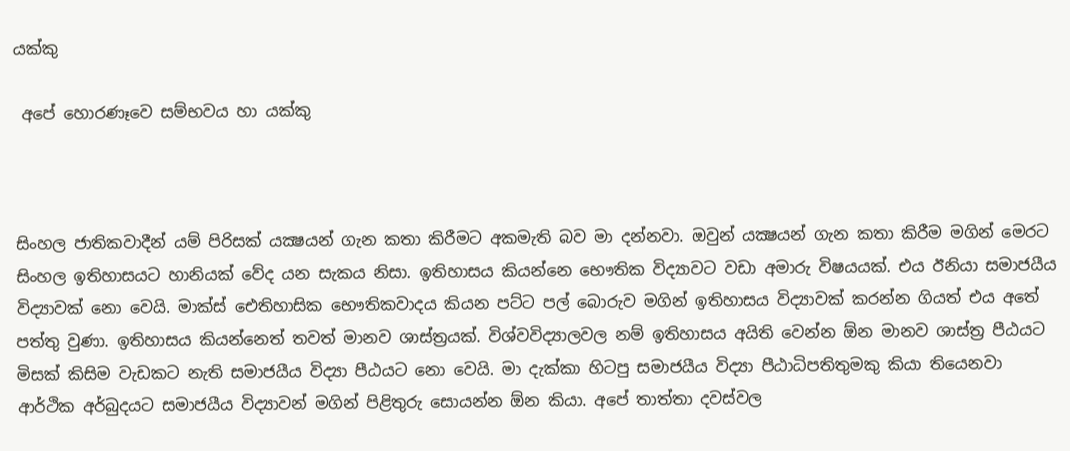යක්කු

 අපේ හොරණෑවෙ සම්භවය හා යක්කු



සිංහල ජාතිකවාදීන් යම් පිරිසක් යක්‍ෂයන් ගැන කතා කිරීමට අකමැති බව මා දන්නවා. ඔවුන් යක්‍ෂයන් ගැන කතා කිරීම මගින් මෙරට සිංහල ඉතිහාසයට හානියක් වේද යන සැකය නිසා. ඉතිහාසය කියන්නෙ භෞතික විද්‍යාවට වඩා අමාරු විෂයයක්. එය ඊනියා සමාජයීය විද්‍යාවක් නො වෙයි. මාක්ස් ඓතිහාසික භෞතිකවාදය කියන පට්ට පල් බොරුව මගින් ඉතිහාසය විද්‍යාවක් කරන්න ගියත් එය අතේ පත්තු වුණා. ඉතිහාසය කියන්නෙත් තවත් මානව ශාස්ත්‍රයක්. විශ්වවිද්‍යාලවල නම් ඉතිහාසය අයිති වෙන්න ඕන මානව ශාස්ත්‍ර පීඨයට මිසක් කිසිම වැඩකට නැති සමාජයීය විද්‍යා පීඨයට නො වෙයි. මා දැක්කා හිටපු සමාජයීය විද්‍යා පීඨාධිපතිතුමකු කියා තියෙනවා ආර්ථික අර්බුදයට සමාජයීය විද්‍යාවන් මගින් පිළිතුරු සොයන්න ඕන කියා. අපේ තාත්තා දවස්වල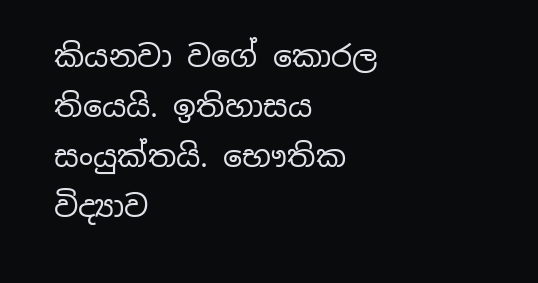කියනවා වගේ කොරල තියෙයි. ඉතිහාසය සංයුක්තයි. භෞතික විද්‍යාව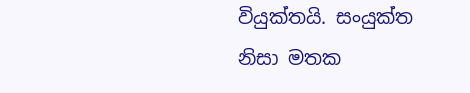වියුක්තයි. සංයුක්ත නිසා මතක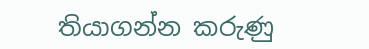තියාගන්න කරුණු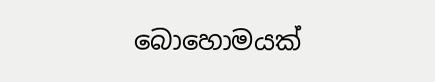බොහොමයක්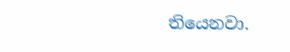තියෙනවා.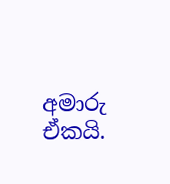අමාරු ඒකයි.